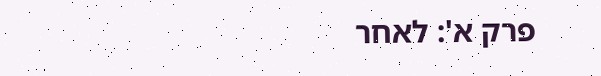פרק א': לאחר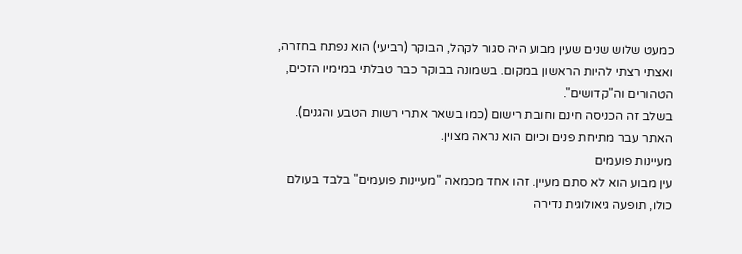כמעט שלוש שנים שעין מבוע היה סגור לקהל, הבוקר (רביעי) הוא נפתח בחזרה, ואצתי רצתי להיות הראשון במקום. בשמונה בבוקר כבר טבלתי במימיו הזכים, הטהורים וה"קדושים".
בשלב זה הכניסה חינם וחובת רישום (כמו בשאר אתרי רשות הטבע והגנים). האתר עבר מתיחת פנים וכיום הוא נראה מצוין.
מעיינות פועמים
עין מבוע הוא לא סתם מעיין. זהו אחד מכמאה "מעיינות פועמים" בלבד בעולם כולו, תופעה גיאולוגית נדירה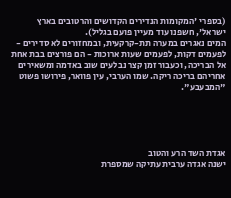(בספרי 'המקומות הנדירים הקדושים והרטובים בארץ ישראל', חשפנו עוד מעיין פועם בגליל).
המים נאגרים במערה תת-קרקעית, ובמחזורים לא סדירים - לפעמים דקות, לפעמים שעות ארוכות - הם פורצים בבת אחת אל הבריכה, וכעבור זמן קצר נבלעים שוב באדמה ומשאירים אחריהם בריכה ריקה. שמו הערבי, עין פוואר, פירושו פשוט "המבעבע".





אגדת השד הרע והטוב
ישנה אגדה ערבית עתיקה שמספרת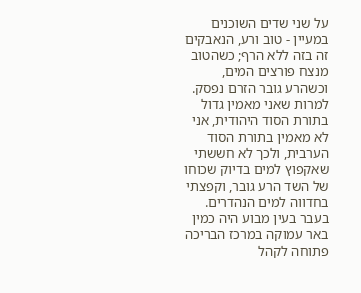על שני שדים השוכנים במעיין - טוב ורע, הנאבקים זה בזה ללא הרף; כשהטוב מנצח פורצים המים, וכשהרע גובר הזרם נפסק. למרות שאני מאמין גדול בתורת הסוד היהודית, אני לא מאמין בתורת הסוד הערבית, ולכך לא חששתי שאקפוץ למים בדיוק שכוחו של השד הרע גובר, וקפצתי בחדווה למים הנהדרים.
בעבר בעין מבוע היה כמין באר עמוקה במרכז הבריכה פתוחה לקהל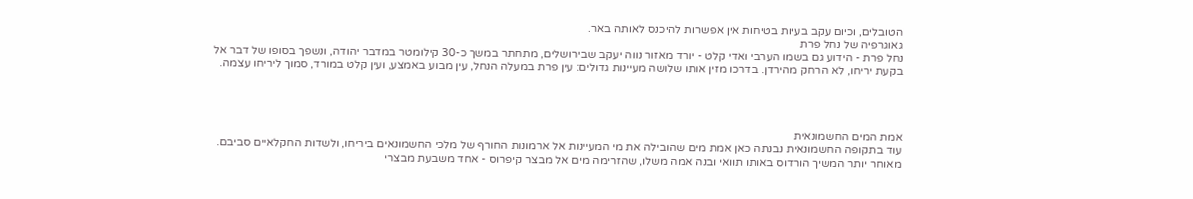הטובלים, וכיום עקב בעיות בטיחות אין אפשרות להיכנס לאותה באר.
גאוגרפיה של נחל פרת
נחל פרת - הידוע גם בשמו הערבי ואדי קלט - יורד מאזור נווה יעקב שבירושלים, מתחתר במשך כ-30 קילומטר במדבר יהודה, ונשפך בסופו של דבר אל בקעת יריחו, לא הרחק מהירדן. בדרכו מזין אותו שלושה מעיינות גדולים: עין פרת במעלה הנחל, עין מבוע באמצע, ועין קלט במורד, סמוך ליריחו עצמה.




אמת המים החשמונאית
עוד בתקופה החשמונאית נבנתה כאן אמת מים שהובילה את מי המעיינות אל ארמונות החורף של מלכי החשמונאים ביריחו, ולשדות החקלאיים סביבם. מאוחר יותר המשיך הורדוס באותו תוואי ובנה אמה משלו, שהזרימה מים אל מבצר קיפרוס - אחד משבעת מבצרי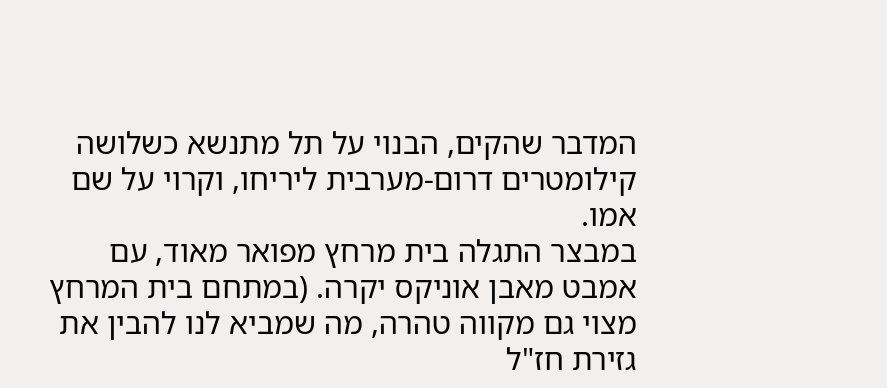המדבר שהקים, הבנוי על תל מתנשא כשלושה קילומטרים דרום-מערבית ליריחו, וקרוי על שם אמו.
במבצר התגלה בית מרחץ מפואר מאוד, עם אמבט מאבן אוניקס יקרה. (במתחם בית המרחץ מצוי גם מקווה טהרה, מה שמביא לנו להבין את גזירת חז"ל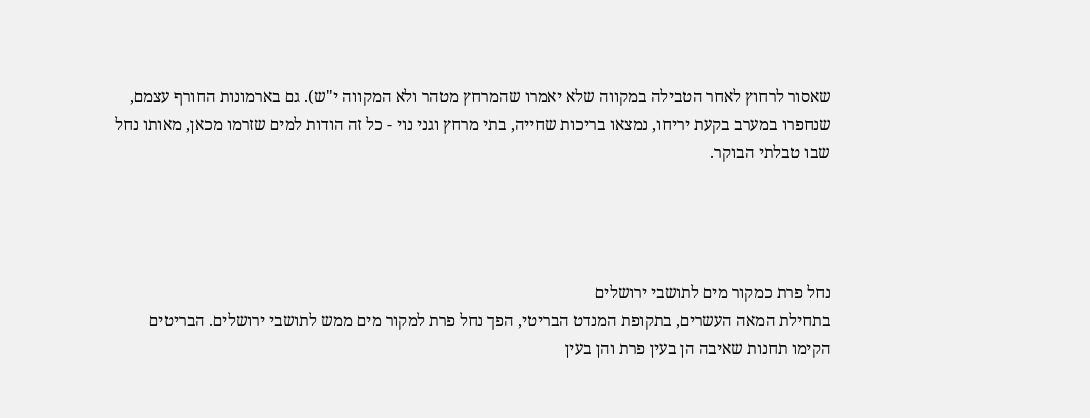שאסור לרחוץ לאחר הטבילה במקווה שלא יאמרו שהמרחץ מטהר ולא המקווה י"ש). גם בארמונות החורף עצמם, שנחפרו במערב בקעת יריחו, נמצאו בריכות שחייה, בתי מרחץ וגני נוי - כל זה הודות למים שזרמו מכאן, מאותו נחל שבו טבלתי הבוקר.




נחל פרת כמקור מים לתושבי ירושלים
בתחילת המאה העשרים, בתקופת המנדט הבריטי, הפך נחל פרת למקור מים ממש לתושבי ירושלים. הבריטים הקימו תחנות שאיבה הן בעין פרת והן בעין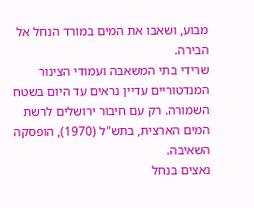מבוע, ושאבו את המים במורד הנחל אל הבירה.
שרידי בתי המשאבה ועמודי הצינור המנדטוריים עדיין נראים עד היום בשטח השמורה. רק עם חיבור ירושלים לרשת המים הארצית, בתש"ל (1970), הופסקה השאיבה.
נאצים בנחל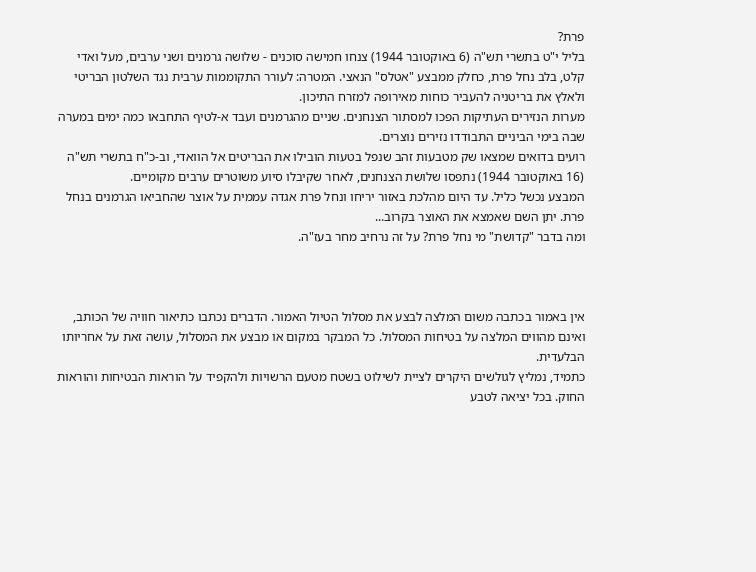פרת?
בליל י"ט בתשרי תש"ה (6 באוקטובר 1944) צנחו חמישה סוכנים - שלושה גרמנים ושני ערבים, מעל ואדי קלט, בלב נחל פרת, כחלק ממבצע "אטלס" הנאצי. המטרה: לעורר התקוממות ערבית נגד השלטון הבריטי ולאלץ את בריטניה להעביר כוחות מאירופה למזרח התיכון.
מערות הנזירים העתיקות הפכו למסתור הצנחנים. שניים מהגרמנים ועבד א-לטיף התחבאו כמה ימים במערה שבה בימי הביניים התבודדו נזירים נוצרים.
רועים בדואים שמצאו שק מטבעות זהב שנפל בטעות הובילו את הבריטים אל הוואדי, וב-כ"ח בתשרי תש"ה (16 באוקטובר 1944) נתפסו שלושת הצנחנים, לאחר שקיבלו סיוע משוטרים ערבים מקומיים.
המבצע נכשל כליל. עד היום מהלכת באזור יריחו ונחל פרת אגדה עממית על אוצר שהחביאו הגרמנים בנחל פרת. יתן השם שאמצא את האוצר בקרוב...
ומה בדבר "קדושת" מי נחל פרת? על זה נרחיב מחר בעז"ה.



אין באמור בכתבה משום המלצה לבצע את מסלול הטיול האמור. הדברים נכתבו כתיאור חוויה של הכותב, ואינם מהווים המלצה על בטיחות המסלול. כל המבקר במקום או מבצע את המסלול, עושה זאת על אחריותו הבלעדית.
כתמיד, נמליץ לגולשים היקרים לציית לשילוט בשטח מטעם הרשויות ולהקפיד על הוראות הבטיחות והוראות החוק. בכל יציאה לטבע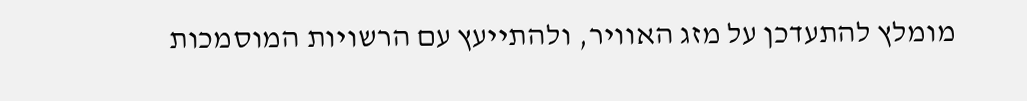מומלץ להתעדכן על מזג האוויר, ולהתייעץ עם הרשויות המוסמכות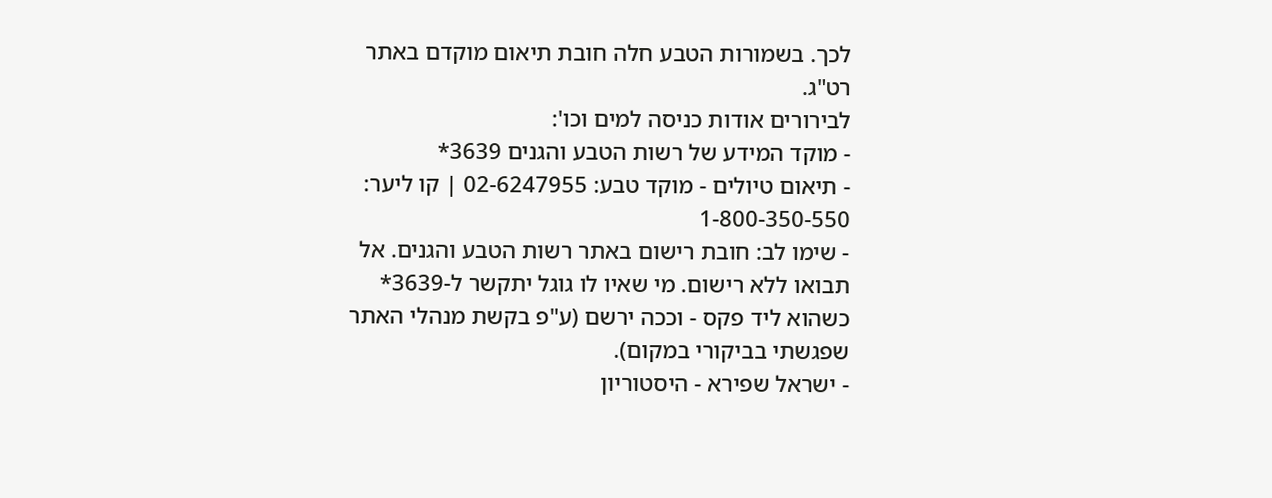לכך. בשמורות הטבע חלה חובת תיאום מוקדם באתר רט"ג.
לבירורים אודות כניסה למים וכו':
- מוקד המידע של רשות הטבע והגנים 3639*
- תיאום טיולים - מוקד טבע: 02-6247955 | קו ליער: 1-800-350-550
- שימו לב: חובת רישום באתר רשות הטבע והגנים. אל תבואו ללא רישום. מי שאיו לו גוגל יתקשר ל-3639* כשהוא ליד פקס - וככה ירשם (ע"פ בקשת מנהלי האתר שפגשתי בביקורי במקום).
- ישראל שפירא - היסטוריון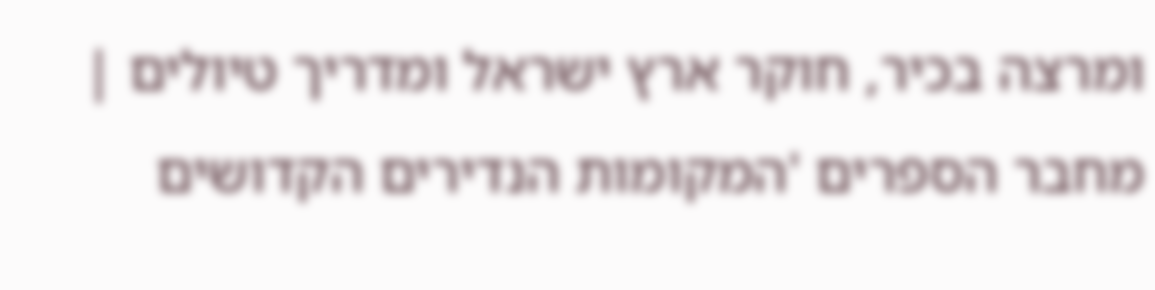ומרצה בכיר, חוקר ארץ ישראל ומדריך טיולים | מחבר הספרים 'המקומות הנדירים הקדושים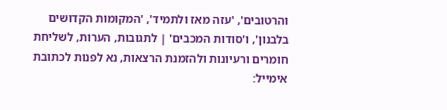והרטובים', 'עזה מאז ולתמיד', 'המקומות הקדושים בלבנון', ו'סודות המכבים' | לתגובות, הערות, לשליחת חומרים ורעיונות ולהזמנת הרצאות, נא לפנות לכתובת אימייל: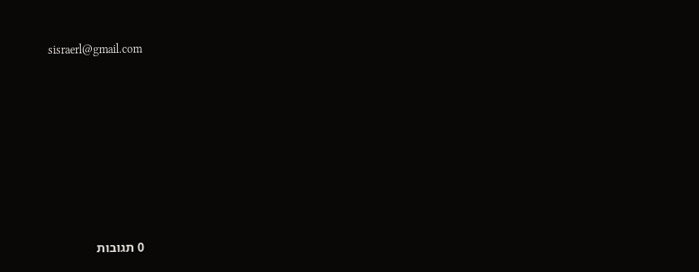sisraerl@gmail.com








0 תגובות